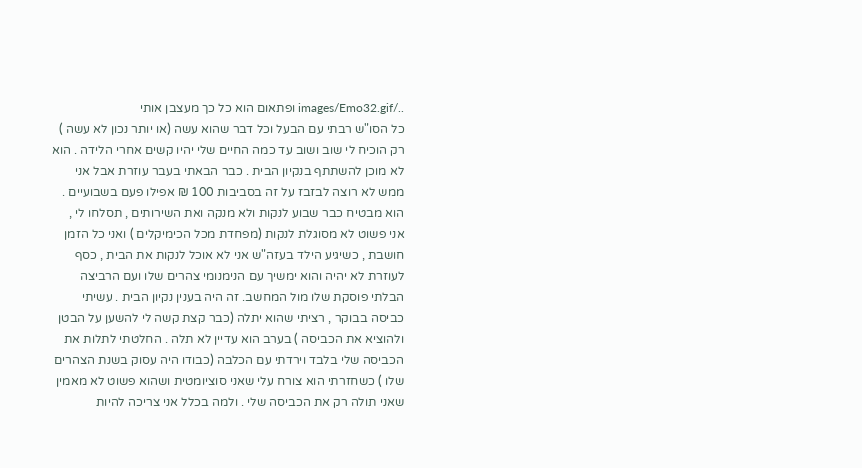../images/Emo32.gif ופתאום הוא כל כך מעצבן אותי
כל הסו"ש רבתי עם הבעל וכל דבר שהוא עשה (או יותר נכון לא עשה ) רק הוכיח לי שוב ושוב עד כמה החיים שלי יהיו קשים אחרי הלידה . הוא לא מוכן להשתתף בנקיון הבית . כבר הבאתי בעבר עוזרת אבל אני ממש לא רוצה לבזבז על זה בסביבות 100 ₪ אפילו פעם בשבועיים . הוא מבטיח כבר שבוע לנקות ולא מנקה ואת השירותים , תסלחו לי , אני פשוט לא מסוגלת לנקות (מפחדת מכל הכימיקלים ) ואני כל הזמן חושבת , כשיגיע הילד בעזה"ש אני לא אוכל לנקות את הבית , כסף לעוזרת לא יהיה והוא ימשיך עם הנימנומי צהרים שלו ועם הרביצה הבלתי פוסקת שלו מול המחשב. זה היה בענין נקיון הבית . עשיתי כביסה בבוקר , רציתי שהוא יתלה (כבר קצת קשה לי להשען על הבטן ולהוציא את הכביסה ) בערב הוא עדיין לא תלה . החלטתי לתלות את הכביסה שלי בלבד וירדתי עם הכלבה (כבודו היה עסוק בשנת הצהרים שלו ) כשחזרתי הוא צורח עלי שאני סוציומטית ושהוא פשוט לא מאמין שאני תולה רק את הכביסה שלי . ולמה בכלל אני צריכה להיות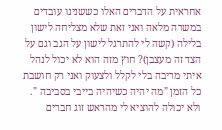אחראית על הדברים האלו כששנינו עובדים במשרה מלאה ואני זאת שלא מצליחה לישון בלילה (קשה לי להתרגל לישון על הגב וגם על הצד זה מעצבן)? חוץ מזה הוא לא יכול לנהל איתי מריבה בלי לקלל ולצעוק ואני רק חושבת כל הזמן "מה יהיה כשיהיה בייבי בסביבה ". ולא יכולה להוציא לי מהראש זוג חברים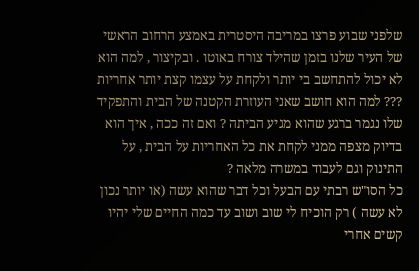שלפני שבוע פרצו במריבה היסטרית באמצע הרחוב הראשי של העיר שלנו בזמן שהילד צורח באוטו . ובקיצור , למה הוא לא יכול להתחשב בי יותר ולקחת על עצמו קצת יותר אחריות ??? למה הוא חושב שאני העוזרת הקטנה של הבית והתפקיד שלו נגמר ברגע שהוא מגיע הביתה ? ואם זה ככה , איך הוא בדיוק מצפה ממני לקחת את כל האחריות על הבית , על התינוק וגם לעבוד במשרה מלאה ?
כל הסו"ש רבתי עם הבעל וכל דבר שהוא עשה (או יותר נכון לא עשה ) רק הוכיח לי שוב ושוב עד כמה החיים שלי יהיו קשים אחרי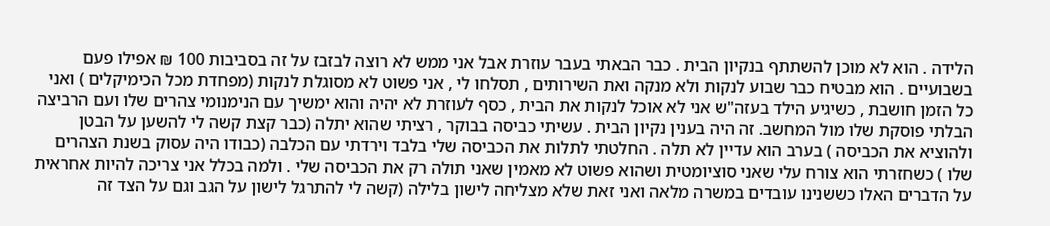הלידה . הוא לא מוכן להשתתף בנקיון הבית . כבר הבאתי בעבר עוזרת אבל אני ממש לא רוצה לבזבז על זה בסביבות 100 ₪ אפילו פעם בשבועיים . הוא מבטיח כבר שבוע לנקות ולא מנקה ואת השירותים , תסלחו לי , אני פשוט לא מסוגלת לנקות (מפחדת מכל הכימיקלים ) ואני כל הזמן חושבת , כשיגיע הילד בעזה"ש אני לא אוכל לנקות את הבית , כסף לעוזרת לא יהיה והוא ימשיך עם הנימנומי צהרים שלו ועם הרביצה הבלתי פוסקת שלו מול המחשב. זה היה בענין נקיון הבית . עשיתי כביסה בבוקר , רציתי שהוא יתלה (כבר קצת קשה לי להשען על הבטן ולהוציא את הכביסה ) בערב הוא עדיין לא תלה . החלטתי לתלות את הכביסה שלי בלבד וירדתי עם הכלבה (כבודו היה עסוק בשנת הצהרים שלו ) כשחזרתי הוא צורח עלי שאני סוציומטית ושהוא פשוט לא מאמין שאני תולה רק את הכביסה שלי . ולמה בכלל אני צריכה להיות אחראית על הדברים האלו כששנינו עובדים במשרה מלאה ואני זאת שלא מצליחה לישון בלילה (קשה לי להתרגל לישון על הגב וגם על הצד זה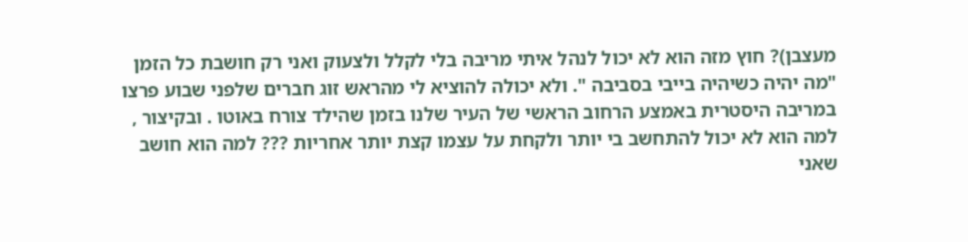מעצבן)? חוץ מזה הוא לא יכול לנהל איתי מריבה בלי לקלל ולצעוק ואני רק חושבת כל הזמן "מה יהיה כשיהיה בייבי בסביבה ". ולא יכולה להוציא לי מהראש זוג חברים שלפני שבוע פרצו במריבה היסטרית באמצע הרחוב הראשי של העיר שלנו בזמן שהילד צורח באוטו . ובקיצור , למה הוא לא יכול להתחשב בי יותר ולקחת על עצמו קצת יותר אחריות ??? למה הוא חושב שאני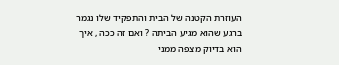העוזרת הקטנה של הבית והתפקיד שלו נגמר ברגע שהוא מגיע הביתה ? ואם זה ככה , איך הוא בדיוק מצפה ממני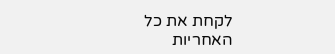לקחת את כל האחריות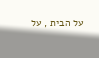על הבית , על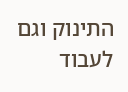התינוק וגם לעבוד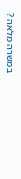במשרה מלאה ?